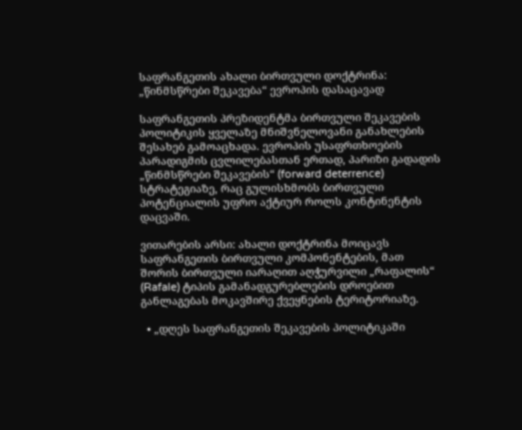საფრანგეთის ახალი ბირთვული დოქტრინა: „წინმსწრები შეკავება“ ევროპის დასაცავად

საფრანგეთის პრეზიდენტმა ბირთვული შეკავების პოლიტიკის ყველაზე მნიშვნელოვანი განახლების შესახებ გამოაცხადა. ევროპის უსაფრთხოების პარადიგმის ცვლილებასთან ერთად, პარიზი გადადის „წინმსწრები შეკავების“ (forward deterrence) სტრატეგიაზე, რაც გულისხმობს ბირთვული პოტენციალის უფრო აქტიურ როლს კონტინენტის დაცვაში.

ვითარების არსი: ახალი დოქტრინა მოიცავს საფრანგეთის ბირთვული კომპონენტების, მათ შორის ბირთვული იარაღით აღჭურვილი „რაფალის“ (Rafale) ტიპის გამანადგურებლების დროებით განლაგებას მოკავშირე ქვეყნების ტერიტორიაზე.

  • „დღეს საფრანგეთის შეკავების პოლიტიკაში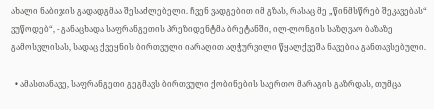ახალი ნაბიჯის გადადგმაა შესაძლებელი. ჩვენ ვადგებით იმ გზას, რასაც მე „წინმსწრებ შეკავებას“ ვუწოდებ“, - განაცხადა საფრანგეთის პრეზიდენტმა ბრეტანში, ილ-ლონგის საზღვაო ბაზაზე გამოსვლისას, სადაც ქვეყნის ბირთვული იარაღით აღჭურვილი წყალქვეშა ნავებია განთავსებული.

  • ამასთანავე, საფრანგეთი გეგმავს ბირთვული ქობინების საერთო მარაგის გაზრდას, თუმცა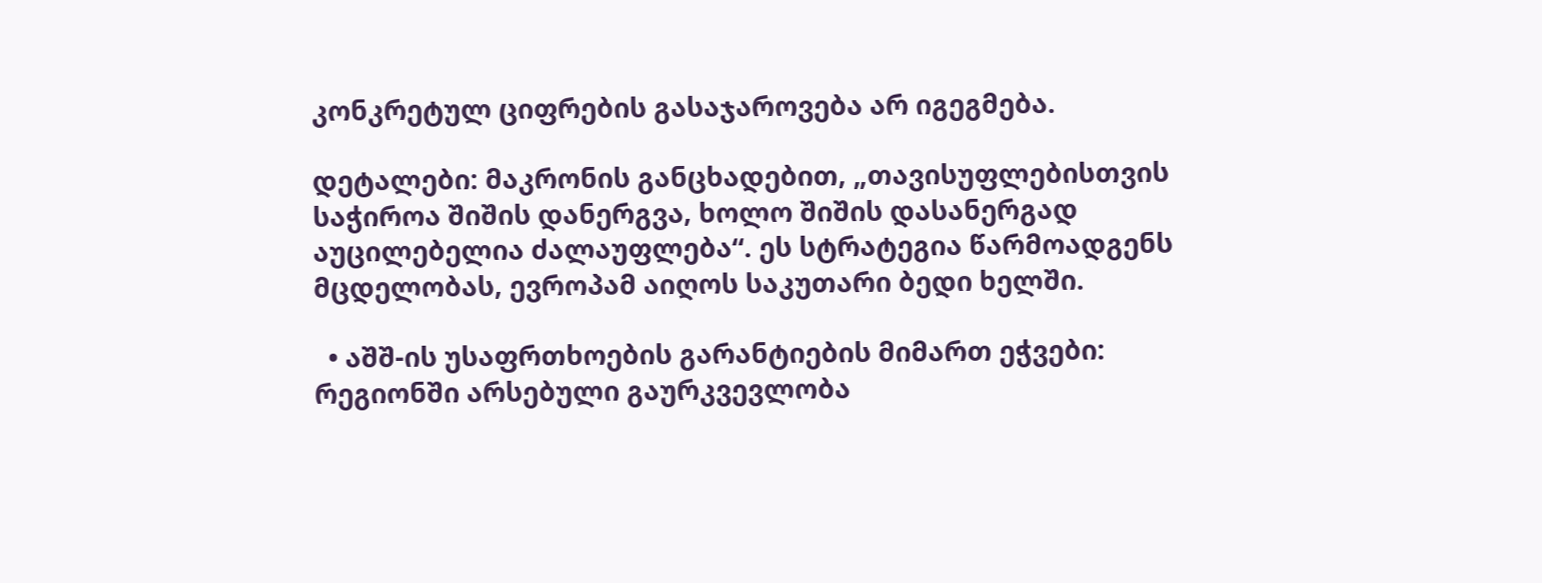კონკრეტულ ციფრების გასაჯაროვება არ იგეგმება.

დეტალები: მაკრონის განცხადებით, „თავისუფლებისთვის საჭიროა შიშის დანერგვა, ხოლო შიშის დასანერგად აუცილებელია ძალაუფლება“. ეს სტრატეგია წარმოადგენს მცდელობას, ევროპამ აიღოს საკუთარი ბედი ხელში.

  • აშშ-ის უსაფრთხოების გარანტიების მიმართ ეჭვები: რეგიონში არსებული გაურკვევლობა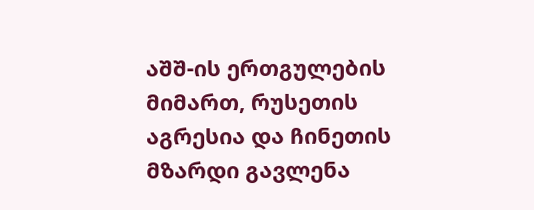აშშ-ის ერთგულების მიმართ, რუსეთის აგრესია და ჩინეთის მზარდი გავლენა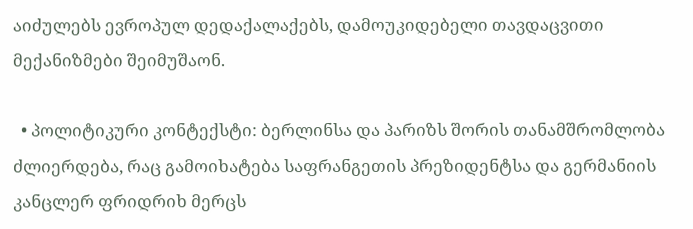აიძულებს ევროპულ დედაქალაქებს, დამოუკიდებელი თავდაცვითი მექანიზმები შეიმუშაონ.

  • პოლიტიკური კონტექსტი: ბერლინსა და პარიზს შორის თანამშრომლობა ძლიერდება, რაც გამოიხატება საფრანგეთის პრეზიდენტსა და გერმანიის კანცლერ ფრიდრიხ მერცს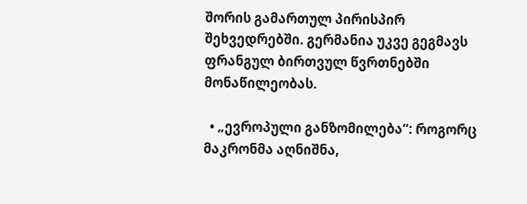შორის გამართულ პირისპირ შეხვედრებში. გერმანია უკვე გეგმავს ფრანგულ ბირთვულ წვრთნებში მონაწილეობას.

  • „ევროპული განზომილება“: როგორც მაკრონმა აღნიშნა,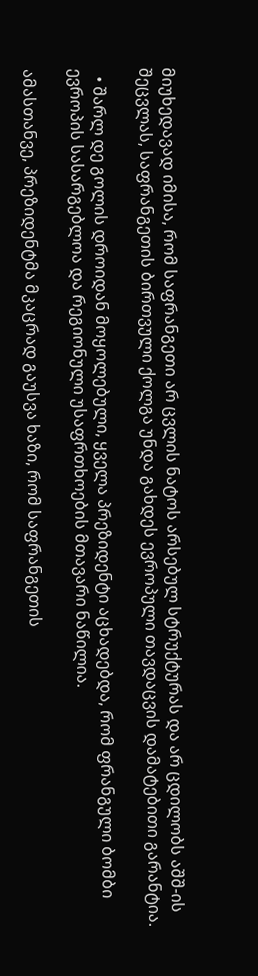მიუხედავად იმისა, რომ საფრანგეთი არ ცვლის ნატოს არსებულ სტრუქტურას და არ ცდილობს აშშ-ის შეცვლას, საფრანგეთის ბირთვული ქოლგა უნდა გახდეს ევროპული თავდაცვის დამატებითი გარანტია.

  • შარლ დე გოლის დროიდან მოყოლებული, ყველა პრეზიდენტი აცხადებდა, რომ ფრანგული ბომბი ევროპის სასარგებლოა და რეგიონული უსაფრთხოების მთავარი ნაწილია.

ამასთანვე, პრეზიდენტმა მკაცრად გაუსვა ხაზი, რომ საფრანგეთის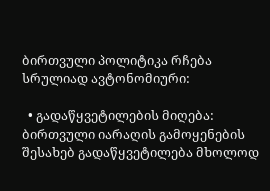ბირთვული პოლიტიკა რჩება სრულიად ავტონომიური:

  • გადაწყვეტილების მიღება: ბირთვული იარაღის გამოყენების შესახებ გადაწყვეტილება მხოლოდ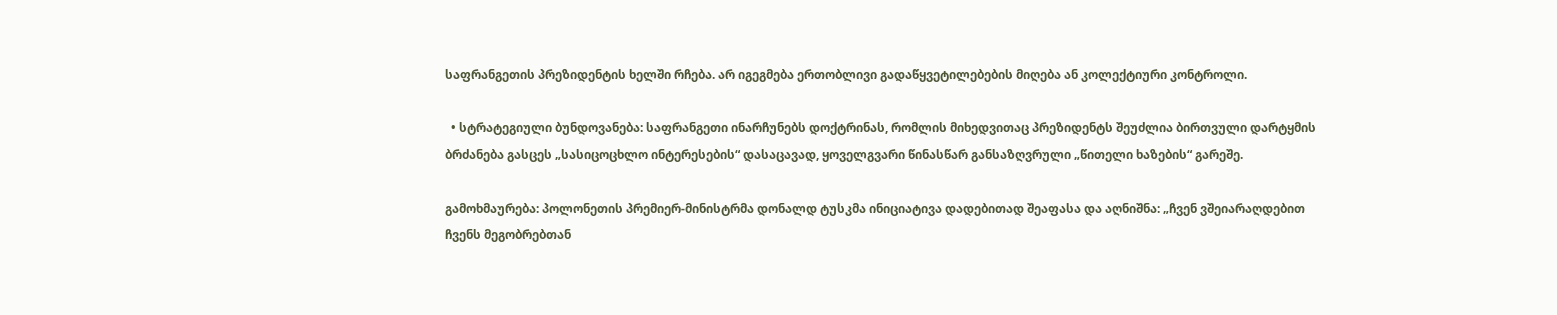საფრანგეთის პრეზიდენტის ხელში რჩება. არ იგეგმება ერთობლივი გადაწყვეტილებების მიღება ან კოლექტიური კონტროლი.

  • სტრატეგიული ბუნდოვანება: საფრანგეთი ინარჩუნებს დოქტრინას, რომლის მიხედვითაც პრეზიდენტს შეუძლია ბირთვული დარტყმის ბრძანება გასცეს „სასიცოცხლო ინტერესების“ დასაცავად, ყოველგვარი წინასწარ განსაზღვრული „წითელი ხაზების“ გარეშე.

გამოხმაურება: პოლონეთის პრემიერ-მინისტრმა დონალდ ტუსკმა ინიციატივა დადებითად შეაფასა და აღნიშნა: „ჩვენ ვშეიარაღდებით ჩვენს მეგობრებთან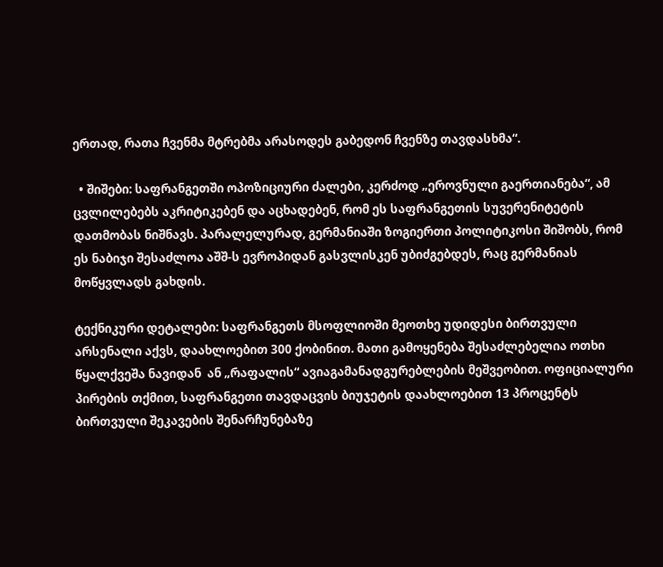ერთად, რათა ჩვენმა მტრებმა არასოდეს გაბედონ ჩვენზე თავდასხმა“.

  • შიშები: საფრანგეთში ოპოზიციური ძალები, კერძოდ „ეროვნული გაერთიანება“, ამ ცვლილებებს აკრიტიკებენ და აცხადებენ, რომ ეს საფრანგეთის სუვერენიტეტის დათმობას ნიშნავს. პარალელურად, გერმანიაში ზოგიერთი პოლიტიკოსი შიშობს, რომ ეს ნაბიჯი შესაძლოა აშშ-ს ევროპიდან გასვლისკენ უბიძგებდეს, რაც გერმანიას მოწყვლადს გახდის.

ტექნიკური დეტალები: საფრანგეთს მსოფლიოში მეოთხე უდიდესი ბირთვული არსენალი აქვს, დაახლოებით 300 ქობინით. მათი გამოყენება შესაძლებელია ოთხი წყალქვეშა ნავიდან  ან „რაფალის“ ავიაგამანადგურებლების მეშვეობით. ოფიციალური პირების თქმით, საფრანგეთი თავდაცვის ბიუჯეტის დაახლოებით 13 პროცენტს ბირთვული შეკავების შენარჩუნებაზე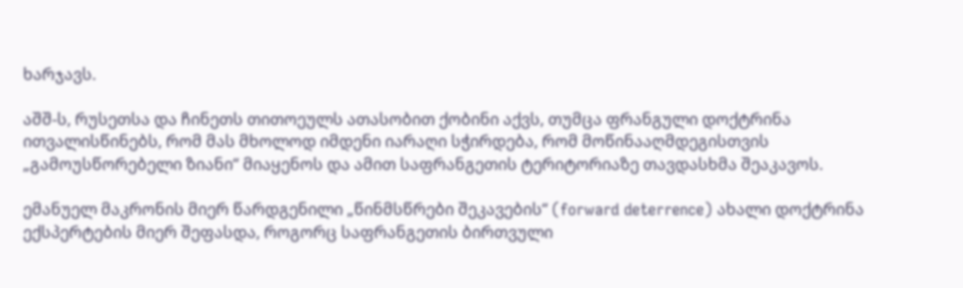ხარჯავს.

აშშ-ს, რუსეთსა და ჩინეთს თითოეულს ათასობით ქობინი აქვს, თუმცა ფრანგული დოქტრინა ითვალისწინებს, რომ მას მხოლოდ იმდენი იარაღი სჭირდება, რომ მოწინააღმდეგისთვის „გამოუსწორებელი ზიანი“ მიაყენოს და ამით საფრანგეთის ტერიტორიაზე თავდასხმა შეაკავოს.

ემანუელ მაკრონის მიერ წარდგენილი „წინმსწრები შეკავების“ (forward deterrence) ახალი დოქტრინა ექსპერტების მიერ შეფასდა, როგორც საფრანგეთის ბირთვული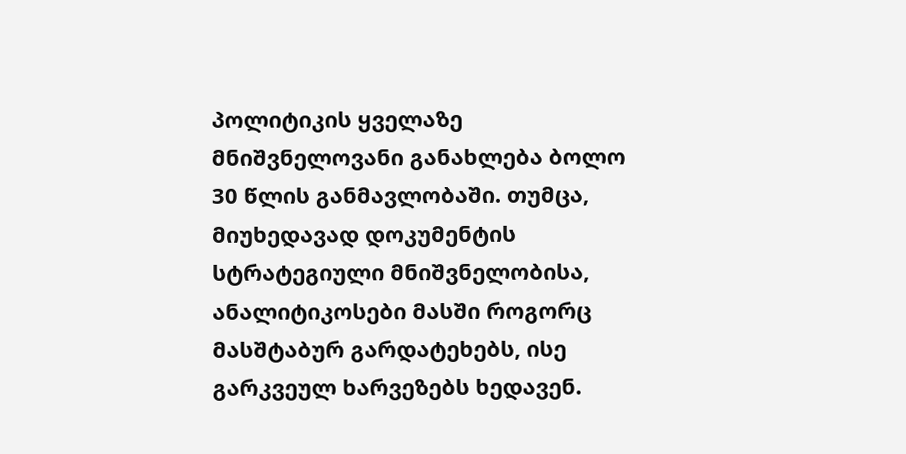პოლიტიკის ყველაზე მნიშვნელოვანი განახლება ბოლო 30 წლის განმავლობაში. თუმცა, მიუხედავად დოკუმენტის სტრატეგიული მნიშვნელობისა, ანალიტიკოსები მასში როგორც მასშტაბურ გარდატეხებს, ისე გარკვეულ ხარვეზებს ხედავენ.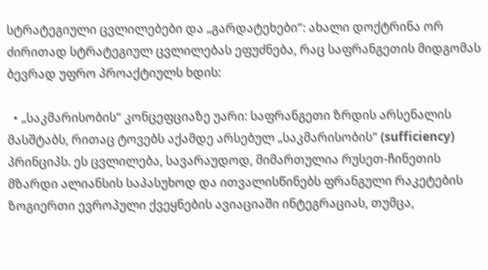სტრატეგიული ცვლილებები და „გარდატეხები“: ახალი დოქტრინა ორ ძირითად სტრატეგიულ ცვლილებას ეფუძნება, რაც საფრანგეთის მიდგომას ბევრად უფრო პროაქტიულს ხდის:

  • „საკმარისობის“ კონცეფციაზე უარი: საფრანგეთი ზრდის არსენალის მასშტაბს, რითაც ტოვებს აქამდე არსებულ „საკმარისობის“ (sufficiency) პრინციპს. ეს ცვლილება, სავარაუდოდ, მიმართულია რუსეთ-ჩინეთის მზარდი ალიანსის საპასუხოდ და ითვალისწინებს ფრანგული რაკეტების ზოგიერთი ევროპული ქვეყნების ავიაციაში ინტეგრაციას, თუმცა,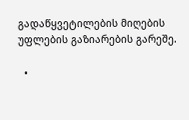გადაწყვეტილების მიღების უფლების გაზიარების გარეშე.

  •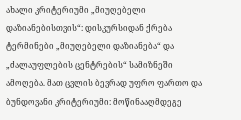ახალი კრიტერიუმი „მიუღებელი დაზიანებისთვის“: დისკურსიდან ქრება ტერმინები „მიუღებელი დაზიანება“ და „ძალაუფლების ცენტრების“ სამიზნეში ამოღება. მათ ცვლის ბევრად უფრო ფართო და ბუნდოვანი კრიტერიუმი: მოწინააღმდეგე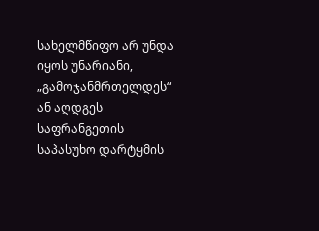სახელმწიფო არ უნდა იყოს უნარიანი, „გამოჯანმრთელდეს“ ან აღდგეს საფრანგეთის საპასუხო დარტყმის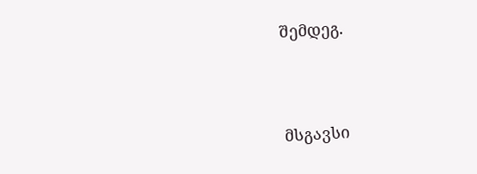შემდეგ.



მსგავსი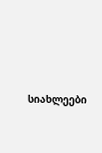სიახლეები